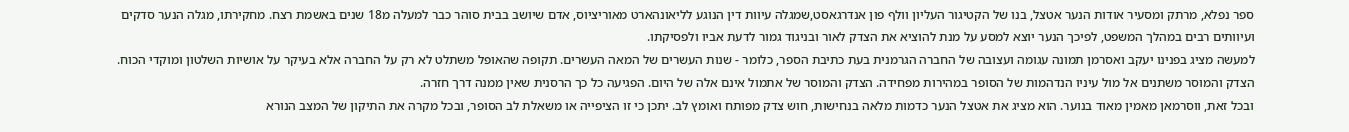ספר נפלא, מרתק ומסעיר אודות הנער אטצל, בנו של הקטיגור העליון וולף פון אנדרגאסט,שמגלה עיוות דין הנוגע לליאונהארט מאוריציוס, אדם שיושב בבית סוהר כבר למעלה מ18 שנים באשמת רצח. מחקירתו, מגלה הנער סדקים ועיוותים רבים במהלך המשפט, לפיכך הנער יוצא למסע על מנת להוציא את הצדק לאור ובניגוד גמור לדעת אביו ולפסיקתו.
למעשה מציג בפנינו יעקב ואסרמן תמונה עגומה ועצובה של החברה הגרמנית בעת כתיבת הספר, כלומר - שנות העשרים של המאה העשרים. תקופה שהאופל משתלט לא רק על החברה אלא בעיקר על אושיות השלטון ומוקדי הכוח.
הצדק והמוסר משתנים אל מול עיניו הנדהמות של הסופר במהירות מפחידה. הצדק והמוסר של אתמול אינם אלה של היום. הפגיעה כל כך הרסנית שאין ממנה דרך חזרה.
ובכל זאת, ווסרמאן מאמין מאוד בנוער. הוא מציג את אטצל הנער כדמות מלאה בנחישות, חוש צדק מפותח ואומץ לב. יתכן כי זו הציפייה או משאלת לב הסופר, ובכל מקרה את התיקון של המצב הנורא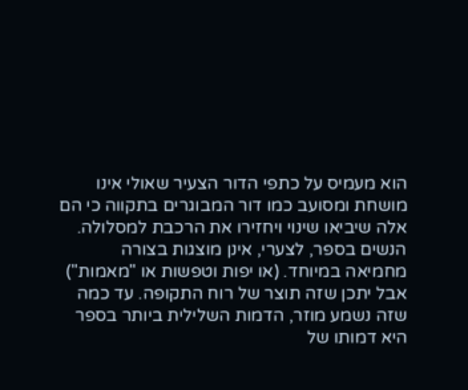הוא מעמיס על כתפי הדור הצעיר שאולי אינו מושחת ומסועב כמו דור המבוגרים בתקווה כי הם אלה שיביאו שינוי ויחזירו את הרכבת למסלולה.
הנשים בספר, לצערי, אינן מוצגות בצורה מחמיאה במיוחד. (או יפות וטפשות או "מאמות") אבל יתכן שזה תוצר של רוח התקופה. עד כמה שזה נשמע מוזר, הדמות השלילית ביותר בספר היא דמותו של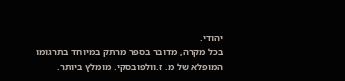יהודי.
בכל מקרה, מדובר בספר מרתק במיוחד בתרגומו המופלא של מ. ז.וולפובסקי. מומלץ ביותר.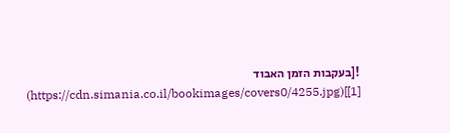![בעקבות הזמן האבוד [1]](https://cdn.simania.co.il/bookimages/covers0/4255.jpg)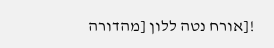![אורח נטה ללון [מהדורה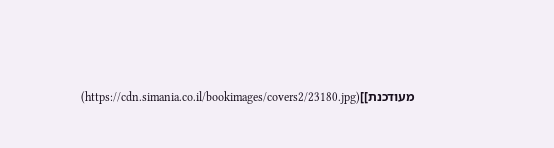מעודכנת]](https://cdn.simania.co.il/bookimages/covers2/23180.jpg)